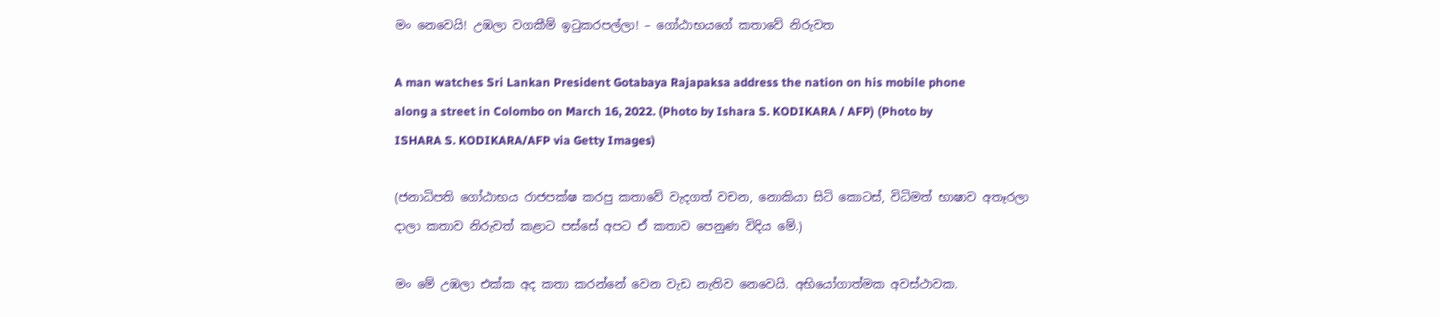මං නෙවෙයි! උඹලා වගකීම් ඉටුකරපල්ලා! – ගෝඨාභයගේ කතාවේ නිරුවත

A man watches Sri Lankan President Gotabaya Rajapaksa address the nation on his mobile phone along a street in Colombo on March 16, 2022. (Photo by Ishara S. KODIKARA / AFP) (Photo by ISHARA S. KODIKARA/AFP via Getty Images)

(ජනාධිපති ගෝඨාභය රාජපක්ෂ කරපු කතාවේ වැදගත් වචන, නොකියා සිටි කොටස්, විධිමත් භාෂාව අතෑරලා දාලා කතාව නිරුවත් කළාට පස්සේ අපට ඒ කතාව පෙනුණ විදිය මේ.)

මං මේ උඹලා එක්ක අද කතා කරන්නේ වෙන වැඩ නැතිව නෙවෙයි. අභියෝගාත්මක අවස්ථාවක.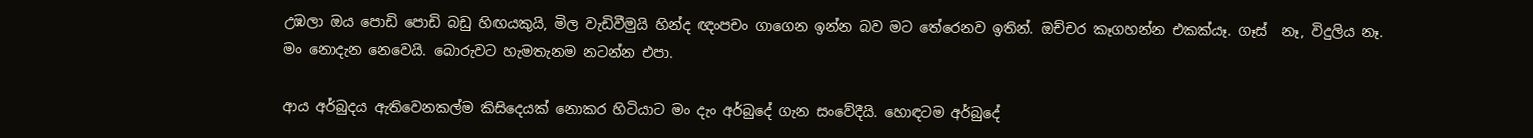උඹලා ඔය පොඩි පොඩි බඩු හිඟයකුයි, මිල වැඩිවීමුයි හින්ද ඥංපචං ගාගෙන ඉන්න බව මට තේරෙනව ඉතින්. ඔච්චර කෑගහන්න එකක්යෑ. ගෑස්  නෑ, විදුලිය නෑ. මං නොදැන නෙවෙයි. බොරුවට හැමතැනම නටන්න එපා.

ආය අර්බුදය ඇතිවෙනකල්ම කිසිදෙයක් නොකර හිටියාට මං දැං අර්බුදේ ගැන සංවේදීයි. හොඳටම අර්බුදේ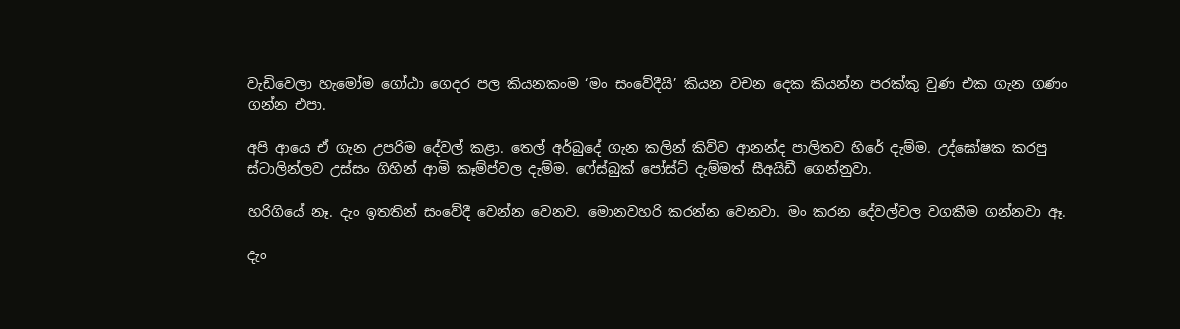වැඩිවෙලා හැමෝම ගෝඨා ගෙදර පල කියනකංම ‘මං සංවේදීයි’ කියන වචන දෙක කියන්න පරක්කු වුණ එක ගැන ගණං ගන්න එපා.

අපි ආයෙ ඒ ගැන උපරිම දේවල් කළා. තෙල් අර්බුදේ ගැන කලින් කිව්ව ආනන්ද පාලිතව හිරේ දැම්ම. උද්ඝෝෂක කරපු ස්ටාලින්ලව උස්සං ගිහින් ආමි කෑම්ප්වල දැම්ම. ෆේස්බුක් පෝස්ට් දැම්මත් සීඅයිඩී ගෙන්නුවා.

හරිගියේ නෑ. දැං ඉතතින් සංවේදී වෙන්න වෙනව. මොනවහරි කරන්න වෙනවා. මං කරන දේවල්වල වගකීම ගන්නවා ඈ.

දැං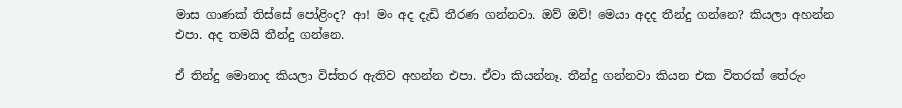මාස ගාණක් තිස්සේ පෝළිංද? ආ! මං අද දැඩි තීරණ ගන්නවා. ඔව් ඔව්! මෙයා අදද තීන්දු ගන්නෙ? කියලා අහන්න එපා. අද තමයි තීන්දු ගන්නෙ.

ඒ තින්දු මොනාද කියලා විස්තර ඇතිව අහන්න එපා. ඒවා කියන්නෑ. තීන්දු ගන්නවා කියන එක විතරක් තේරුං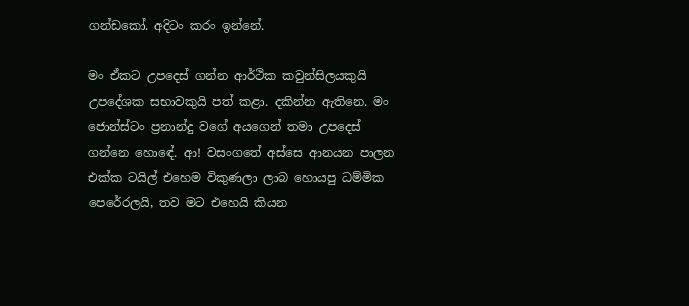ගන්ඩකෝ. අදිටං කරං ඉන්නේ.

මං ඒකට උපදෙස් ගන්න ආර්ථික කවුන්සිලයකුයි උපදේශක සභාවකුයි පත් කළා. දකින්න ඇතිනෙ. මං ජොන්ස්ටං ප්‍රනාන්දු වගේ අයගෙන් තමා උපදෙස් ගන්නෙ හොඳේ. ආ! වසංගතේ අස්සෙ ආනයන පාලන එක්ක ටයිල් එහෙම විකුණලා ලාබ හොයපු ධම්මික පෙරේරලයි, තව මට එහෙයි කියන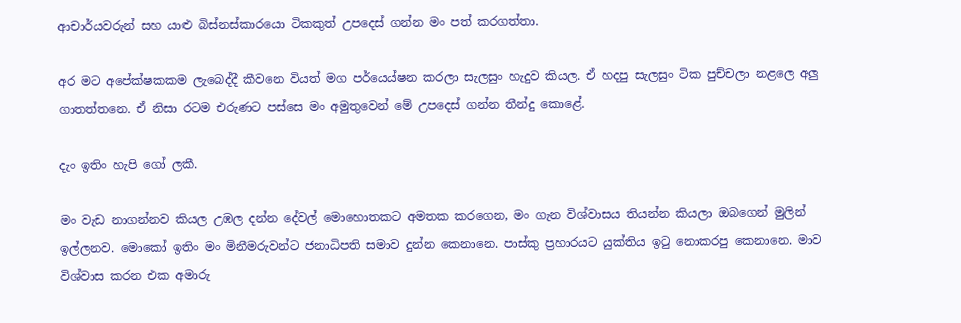ආචාර්යවරුන් සහ යාළු බිස්නස්කාරයො ටිකකුත් උපදෙස් ගන්න මං පත් කරගත්තා.

අර මට අපේක්ෂකකම ලැබෙද්දී කීවනෙ වියත් මග පර්යෙය්ෂන කරලා සැලසුං හැදුව කියල. ඒ හදපු සැලසුං ටික පුච්චලා නළලෙ අලු ගාතත්තනෙ. ඒ නිසා රටම එරුණට පස්සෙ මං අමුතුවෙන් මේ උපදෙස් ගන්න තීන්දු කොළේ.

දැං ඉතිං හැපි ගෝ ලකී.

මං වැඩ නාගන්නව කියල උඹල දන්න දේවල් මොහොතකට අමතක කරගෙන, මං ගැන විශ්වාසය තියන්න කියලා ඔබගෙන් මුලින් ඉල්ලනව. මොකෝ ඉතිං මං මිනීමරුවන්ට ජනාධිපති සමාව දුන්න කෙනානෙ. පාස්කු ප්‍රහාරයට යුක්තිය ඉටු නොකරපු කෙනානෙ. මාව විශ්වාස කරන එක අමාරු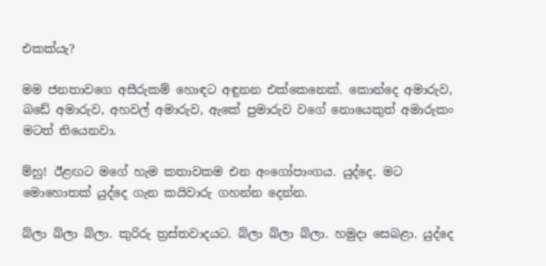එකක්යැ?

මම ජනතාවගෙ අසීරුකම් හොඳට අඳුනන එක්කෙනෙක්. කොන්දෙ අමාරුව, බඩේ අමාරුව, අහවල් අමාරුව, ඇකේ පුමාරුව වගේ නොයෙකුත් අමාරුකං මටත් තියෙනවා.

ම්හු! ඊළඟට මගේ හැම කතාවකම එන අංගෝපාංගය. යුද්දෙ. මට මොහොතක් යුද්දෙ ගැන කයිවාරු ගහන්න දෙන්න.

බ්ලා බ්ලා බ්ලා. කුරිරු ත්‍රස්තවාදයට. බ්ලා බ්ලා බ්ලා. හමුදා සෙබළා. යුද්දෙ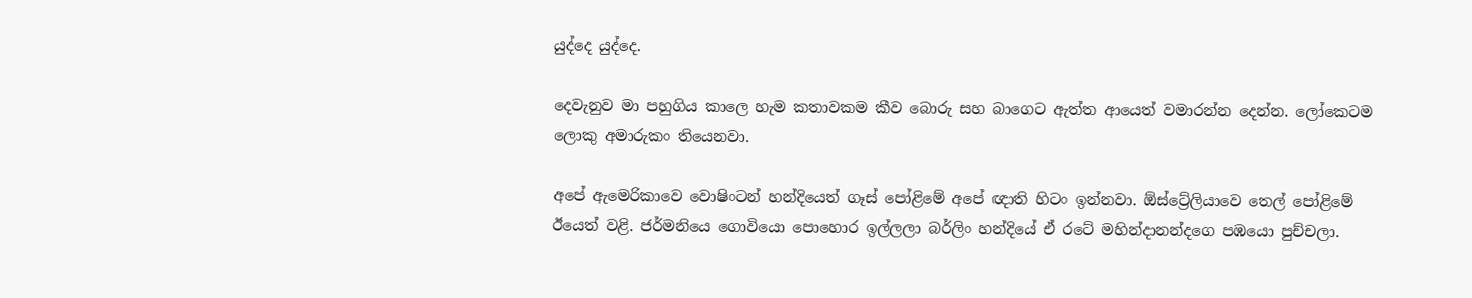යුද්දෙ යුද්දෙ.

දෙවැනුව මා පහුගිය කාලෙ හැම කතාවකම කීව බොරු සහ බාගෙට ඇත්ත ආයෙත් වමාරන්න දෙන්න. ලෝකෙටම ලොකු අමාරුකං තියෙනවා.

අපේ ඇමෙරිකාවෙ වොෂිංටන් හන්දියෙත් ගෑස් පෝළිමේ අපේ ඥාති හිටං ඉන්නවා. ඕස්ට්‍රේලියාවෙ තෙල් පෝළිමේ ඊයෙත් වළි. ජර්මනියෙ ගොවියො පොහොර ඉල්ලලා බර්ලිං හන්දියේ ඒ රටේ මහින්දානන්දගෙ පඹයො පුච්චලා.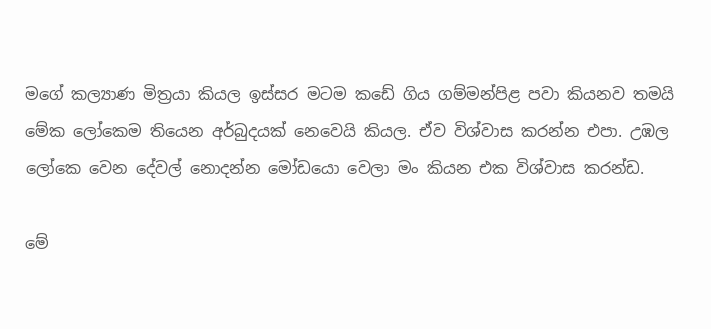මගේ කල්‍යාණ මිත්‍රයා කියල ඉස්සර මටම කඩේ ගිය ගම්මන්පිළ පවා කියනව තමයි මේක ලෝකෙම තියෙන අර්බුදයක් නෙවෙයි කියල. ඒව විශ්වාස කරන්න එපා. උඹල ලෝකෙ වෙන දේවල් නොදන්න මෝඩයො වෙලා මං කියන එක විශ්වාස කරන්ඩ.

මේ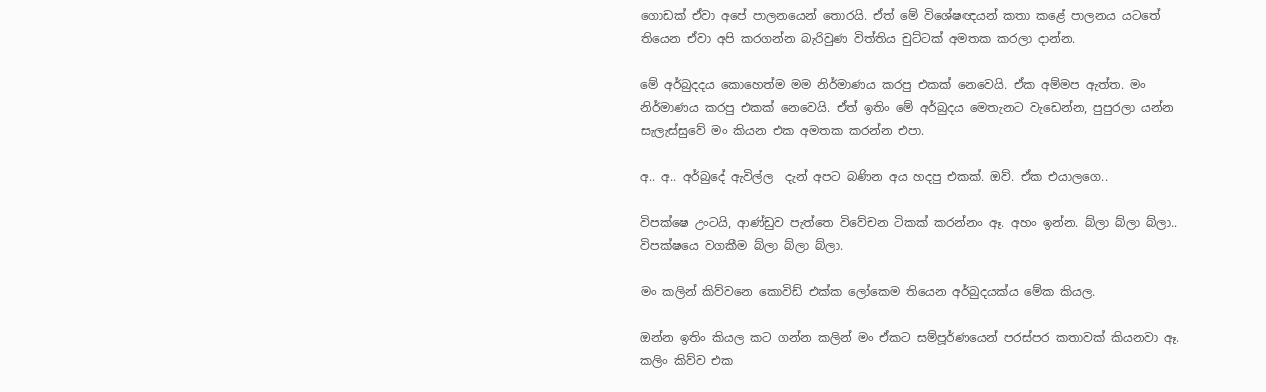ගොඩක් ඒවා අපේ පාලනයෙන් තොරයි. ඒත් මේ විශේෂඥයන් කතා කළේ පාලනය යටතේ තියෙන ඒවා අපි කරගන්න බැරිවුණ විත්තිය චුට්ටක් අමතක කරලා දාන්න.

මේ අර්බුදදය කොහෙත්ම මම නිර්මාණය කරපු එකක් නෙවෙයි. ඒක අම්මප ඇත්ත. මං නිර්මාණය කරපු එකක් නෙවෙයි. ඒත් ඉතිං මේ අර්බුදය මෙතැනට වැඩෙන්න, පුපුරලා යන්න සැලැස්සුවේ මං කියන එක අමතක කරන්න එපා.

අ.. අ.. අර්බුදේ ඇවිල්ල  දැන් අපට බණින අය හදපු එකක්. ඔව්. ඒක එයාලගෙ..

විපක්ෂෙ උංටයි, ආණ්ඩුව පැත්තෙ විවේචන ටිකක් කරන්නං ඈ. අහං ඉන්න. බ්ලා බ්ලා බ්ලා.. විපක්ෂයෙ වගකීම බ්ලා බ්ලා බ්ලා.

මං කලින් කිව්වනෙ කොවිඩ් එක්ක ලෝකෙම තියෙන අර්බුදයක්ය මේක කියල.

ඔන්න ඉතිං කියල කට ගන්න කලින් මං ඒකට සම්පූර්ණයෙන් පරස්පර කතාවක් කියනවා ඈ. කලිං කිව්ව එක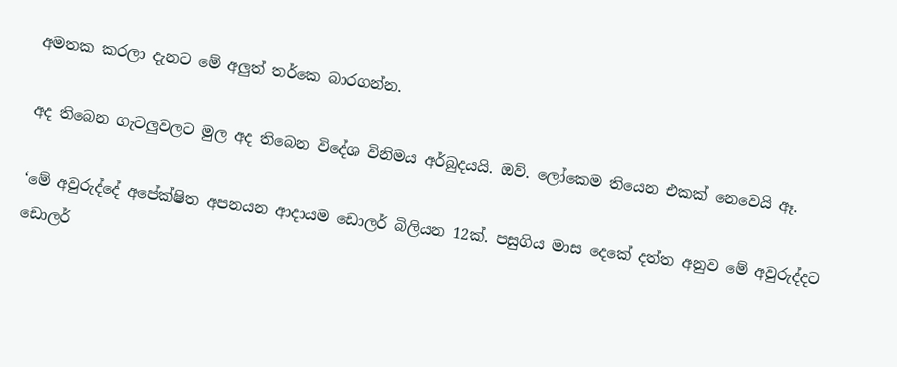අමතක කරලා දැනට මේ අලුත් තර්කෙ බාරගන්න.

අද තිබෙන ගැටලුවලට මුල අද තිබෙන විදේශ විනිමය අර්බුදයයි. ඔව්. ලෝකෙම තියෙන එකක් නෙවෙයි ඈ.

‘මේ අවුරුද්දේ අපේක්ෂිත අපනයන ආදායම ඩොලර් බිලියන 12ක්. පසුගිය මාස දෙකේ දත්ත අනුව මේ අවුරුද්දට ඩොලර්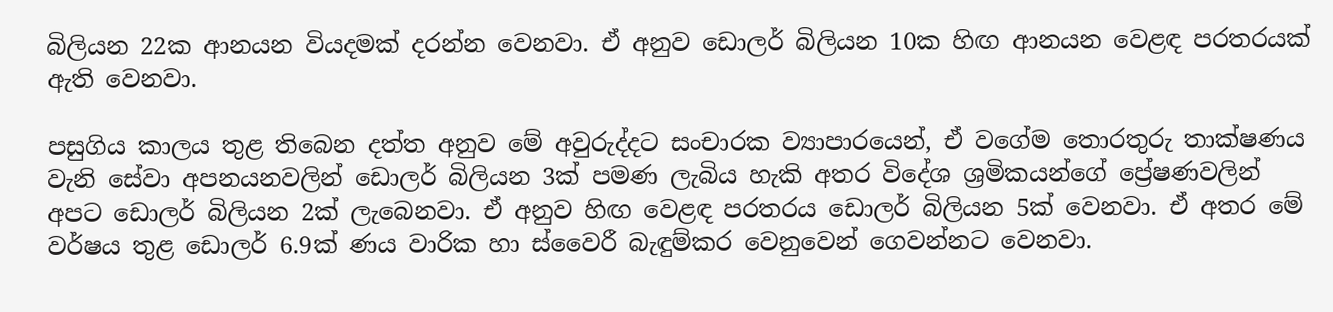බිලියන 22ක ආනයන වියදමක් දරන්න වෙනවා. ඒ අනුව ඩොලර් බිලියන 10ක හිඟ ආනයන වෙළඳ පරතරයක් ඇති වෙනවා.

පසුගිය කාලය තුළ තිබෙන දත්ත අනුව මේ අවුරුද්දට සංචාරක ව්‍යාපාරයෙන්, ඒ ව‍ගේම තොරතුරු තාක්ෂණය වැනි සේවා අපනයනවලින් ඩොලර් බිලියන 3ක් පමණ ලැබිය හැකි අතර විදේශ ශ්‍රමිකයන්ගේ ප්‍රේෂණවලින් අපට ඩොලර් බිලියන 2ක් ලැබෙනවා. ඒ අනුව හිඟ වෙළඳ පරතරය ඩොලර් බිලියන 5ක් වෙනවා. ඒ අතර මේ වර්ෂය තුළ ඩොලර් 6.9ක් ණය වාරික හා ස්වෛරී බැඳුම්කර වෙනුවෙන් ගෙවන්නට වෙනවා.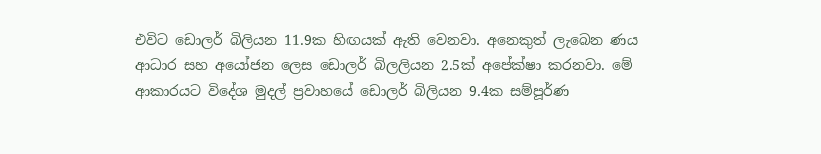එවිට ඩොලර් බිලියන 11.9ක හිඟයක් ඇති වෙනවා. අනෙකුත් ලැබෙන ණය ආධාර සහ අයෝජන ලෙස ඩොලර් බිලලියන 2.5ක් අපේක්ෂා කරනවා. මේ ආකාරයට විදේශ මුදල් ප්‍රවාහයේ ඩොලර් බිලියන 9.4ක සම්පූර්ණ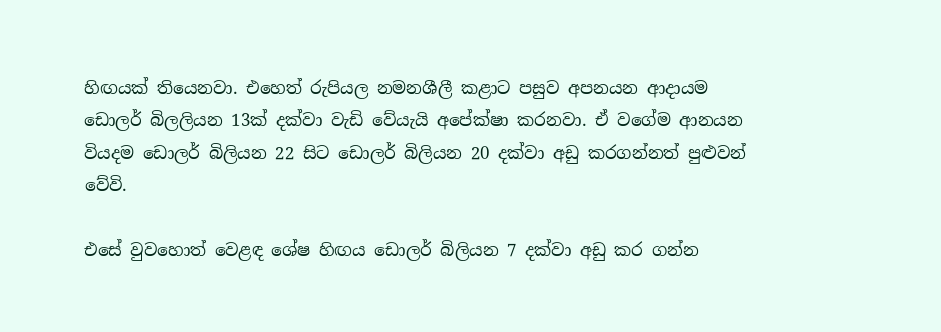හිඟයක් තියෙනවා. එහෙත් රුපියල නමනශීලී කළාට පසුව අපනයන ආදායම ඩොලර් බිලලියන 13ක් දක්වා වැඩි වේයැයි අපේක්ෂා කරනවා. ඒ වගේම ආනයන වියදම ඩොලර් බිලියන 22 සිට ඩොලර් බිලියන 20 දක්වා අඩු කරගන්නත් පුළුවන් වේවි.

එසේ වුවහොත් වෙළඳ ශේෂ හිඟය ඩොලර් බිලියන 7 දක්වා අඩු කර ගන්න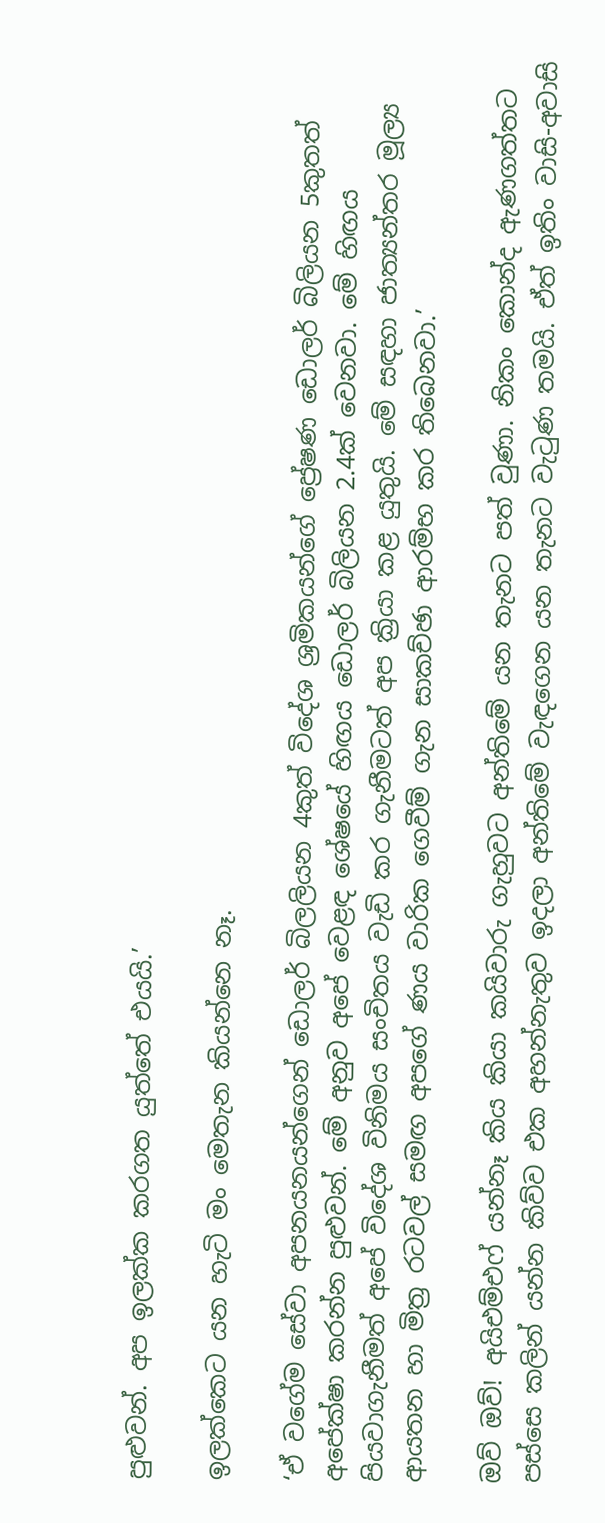පුළුවන්. අප ඉලක්ක කරගත යුත්තේ එයයි.’

ඉලක්කෙට යන හැටි මං මෙතැන කියන්නෙ නෑ.

‘ඒ වගේම සේවා අපනයනයන්ගෙන් ඩොලර් බිලලියන 4කුත් විදේශ ශ්‍රමිකයන්ගේ ප්‍රේෂණ ඩොලර් බිලියන 5කුතත් අපේක්ෂා කරන්න පුළුවන්. මේ අනුව අපේ වෙළඳ ශේෂයේ හිඟය ඩොලර් බිලියන 2.4ක් වෙනවා. මේ හිඟය පියවාගැනීමත් අපේ විදේශ විනිමය සංචිතය වැඩි කර ගැනීමටත් අප ක්‍රියා කළ යුතුයි. මේ සඳහා ජාත්‍යන්තර මූල්‍ය ආයතන හා මිත්‍ර රටවල් සමඟ අපගේ ණය වාරික ගෙවීම් ගැන සාකච්ඡා ආරම්භ කර තිබෙනවා.’

ඔව් ඔව්! අයිඑම්එෆ් යන්නෑ කිය කියා කයිවාරු ගැහුවට අන්තිමේ යන තැනට පත් වුණා. නිකං කොන්ද ඇණගත්තට පස්සෙ කලින් යන්න කිව්ව එක අහන්නැතුව ඉදලා අන්තිමේ වැඳගෙන යන තැනට වැටුණ තමයි. ඒත් ඉතිං වාසි-අවාසි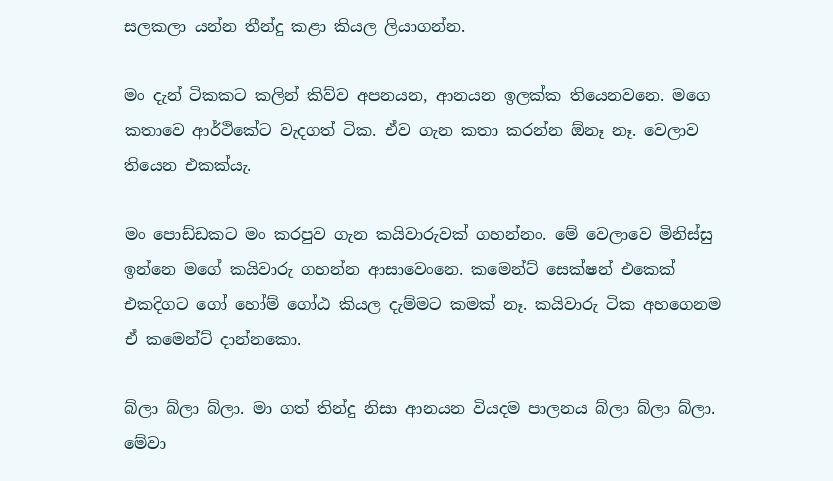සලකලා යන්න තීන්දු කළා කියල ලියාගන්න.

මං දැන් ටිකකට කලින් කිව්ව අපනයන, ආනයන ඉලක්ක තියෙනවනෙ. මගෙ කතාවෙ ආර්ථිකේට වැදගත් ටික. ඒව ගැන කතා කරන්න ඕනෑ නෑ. වෙලාව තියෙන එකක්යැ.

මං පොඩ්ඩකට මං කරපුව ගැන කයිවාරුවක් ගහන්නං. මේ වෙලාවෙ මිනිස්සු ඉන්නෙ මගේ කයිවාරු ගහන්න ආසාවෙංනෙ. කමෙන්ට් සෙක්ෂන් එකෙක් එකදිගට ගෝ හෝම් ගෝඨ කියල දැම්මට කමක් නෑ. කයිවාරු ටික අහගෙනම ඒ කමෙන්ට් දාන්නකො.

බ්ලා බ්ලා බ්ලා. මා ගත් තින්දු නිසා ආනයන වියදම පාලනය බ්ලා බ්ලා බ්ලා. මේවා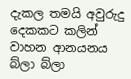දැකල තමයි අවුරුදු දෙකකට කලින් වාහන ආනයනය බ්ලා බ්ලා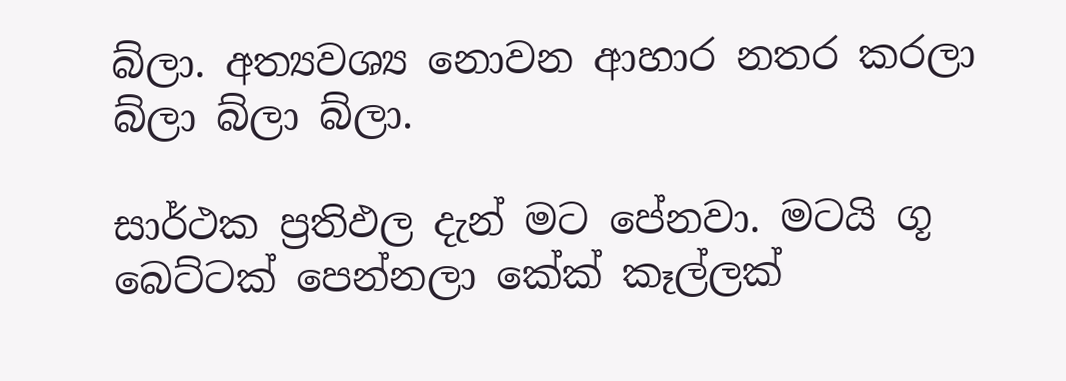බ්ලා. අත්‍යවශ්‍ය නොවන ආහාර නතර කරලා බ්ලා බ්ලා බ්ලා.

සාර්ථක ප්‍රතිඵල දැන් මට පේනවා. මටයි ගූ බෙට්ටක් පෙන්නලා කේක් කෑල්ලක්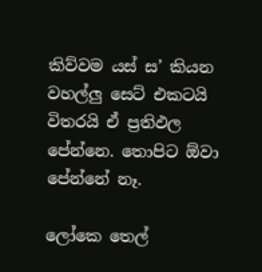කිව්වම යස් ස’ කියන වහල්ලු සෙට් එකටයි විතරයි ඒ ප්‍රතිඵල පේන්නෙ. තොපිට ඕවා පේන්නේ නෑ.

ලෝකෙ තෙල්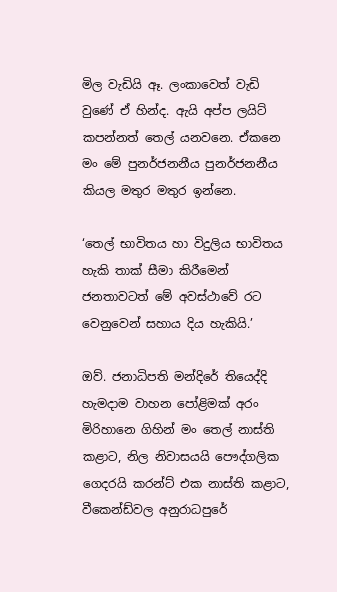මිල වැඩියි ඈ. ලංකාවෙත් වැඩි වුණේ ඒ හින්ද. ඇයි අප්ප ලයිට් කපන්නත් තෙල් යනවනෙ. ඒකනෙ මං මේ පුනර්ජනනීය පුනර්ජනනීය කියල මතුර මතුර ඉන්නෙ.

‘තෙල් භාවිතය හා විදුලිය භාවිතය හැකි තාක් සීමා කිරීමෙන් ජනතාවටත් මේ අවස්ථාවේ රට වෙනුවෙන් සහාය දිය හැකියි.’

ඔව්. ජනාධිපති මන්දිරේ තියෙද්දි හැමදාම වාහන පෝළිමක් අරං මිරිහානෙ ගිහින් මං තෙල් නාස්ති කළාට, නිල නිවාසයයි පෞද්ගලික ගෙදරයි කරන්ට් එක නාස්ති කළාට, වීකෙන්ඩ්වල අනුරාධපුරේ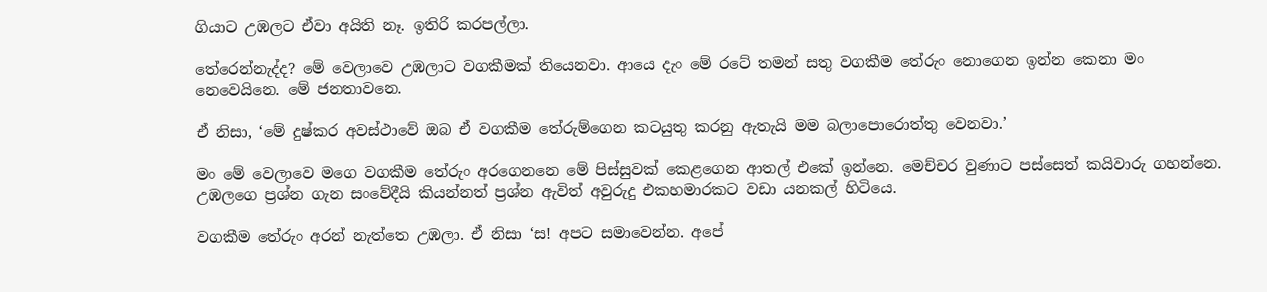ගියාට උඹලට ඒවා අයිති නෑ. ඉතිරි කරපල්ලා.

තේරෙන්නැද්ද? මේ වෙලාවෙ උඹලාට වගකීමක් තියෙනවා. ආයෙ දැං මේ රටේ තමන් සතු වගකීම තේරුං නොගෙන ඉන්න කෙනා මං නෙවෙයිනෙ. මේ ජනතාවනෙ.

ඒ නිසා, ‘මේ දුෂ්කර අවස්ථාවේ ඔබ ඒ වගකීම තේරුම්ගෙන කටයුතු කරනු ඇතැයි මම බලාපොරොත්තු වෙනවා.’

මං මේ වෙලාවෙ මගෙ වගකීම තේරුං අරගෙනනෙ මේ පිස්සුවක් කෙළගෙන ආතල් එකේ ඉන්නෙ. මෙච්චර වුණාට පස්සෙත් කයිවාරු ගහන්නෙ. උඹලගෙ ප්‍රශ්න ගැන සංවේදීයි කියන්නත් ප්‍රශ්න ඇවිත් අවුරුදු එකහමාරකට වඩා යනකල් හිටියෙ.

වගකීම තේරුං අරන් නැත්තෙ උඹලා. ඒ නිසා ‘ස! අපට සමාවෙන්න. අපේ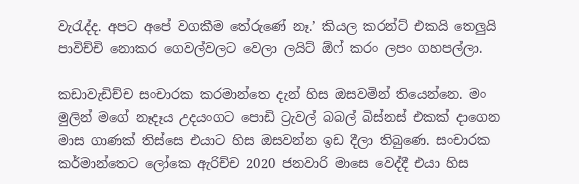වැරැද්ද. අපට අපේ වගකීම තේරුණේ නෑ.’ කියල කරන්ට් එකයි තෙලුයි පාවිච්චි නොකර ගෙවල්වලට වෙලා ලයිට් ඕෆ් කරං ලපං ගහපල්ලා.

කඩාවැඩිච්ච සංචාරක කරමාන්තෙ දැන් හිස ඔසවමින් තියෙන්නෙ. මං මුලින් මගේ නෑදෑය උදයංගට පොඩි ට්‍රැවල් බබල් බිස්නස් එකක් දාගෙන මාස ගාණක් තිස්සෙ එයාට හිස ඔසවන්න ඉඩ දීලා තිබුණෙ. සංචාරක කර්මාන්තෙට ලෝකෙ ඇරිච්ච 2020 ජනවාරි මාසෙ වෙද්දී එයා හිස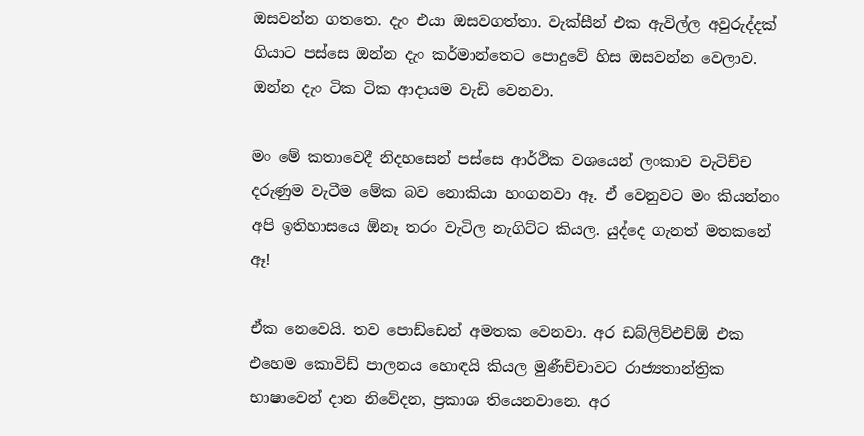ඔසවන්න ගතතෙ. දැං එයා ඔසවගත්තා. වැක්සීන් එක ඇවිල්ල අවුරුද්දක් ගියාට පස්සෙ ඔන්න දැං කර්මාන්තෙට පොදුවේ හිස ඔසවන්න වෙලාව. ඔන්න දැං ටික ටික ආදායම වැඩි වෙනවා.

මං මේ කතාවෙදී නිදහසෙන් පස්සෙ ආර්ථික වශයෙන් ලංකාව වැටිච්ච දරුණුම වැටීම මේක බව නොකියා හංගනවා ඈ. ඒ වෙනුවට මං කියන්නං අපි ඉතිහාසයෙ ඕනෑ තරං වැටිල නැගිට්ට කියල. යුද්දෙ ගැනත් මතකනේ ඈ!

ඒක නෙවෙයි. තව පොඩ්ඩෙන් අමතක වෙනවා. අර ඩබ්ලිව්එච්ඕ එක එහෙම කොවිඩ් පාලනය හොඳයි කියල මුණීච්චාවට රාජ්‍යතාන්ත්‍රික භාෂාවෙන් දාන නිවේදන, ප්‍රකාශ තියෙනවානෙ. අර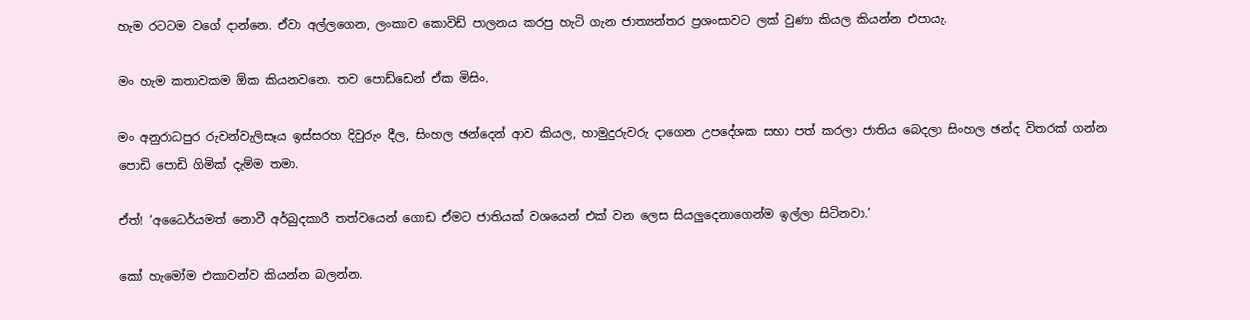හැම රටටම වගේ දාන්නෙ. ඒවා අල්ලගෙන, ලංකාව කොවිඩ් පාලනය කරපු හැටි ගැන ජාත්‍යන්තර ප්‍රශංසාවට ලක් වුණා කියල කියන්න එපායැ.

මං හැම කතාවකම ඕක කියනවනෙ. තව පොඩ්ඩෙන් ඒක මිසිං.

මං අනුරාධපුර රුවන්වැලිසෑය ඉස්සරහ දිවුරුං දීල, සිංහල ඡන්දෙන් ආව කියල, හාමුදුරුවරු දාගෙන උපදේශක සභා පත් කරලා ජාතිය බෙදලා සිංහල ඡන්ද විතරක් ගන්න පොඩි පොඩි ගිමික් දැම්ම තමා.

ඒත්! ‘අධෛර්යමත් නොවී අර්බුදකාරී තත්වයෙන් ගොඩ ඒමට ජාතියක් වශයෙන් එක් වන ලෙස සියලුදෙනාගෙන්ම ඉල්ලා සිටිනවා.’

කෝ හැමෝම එකාවන්ව කියන්න බලන්න.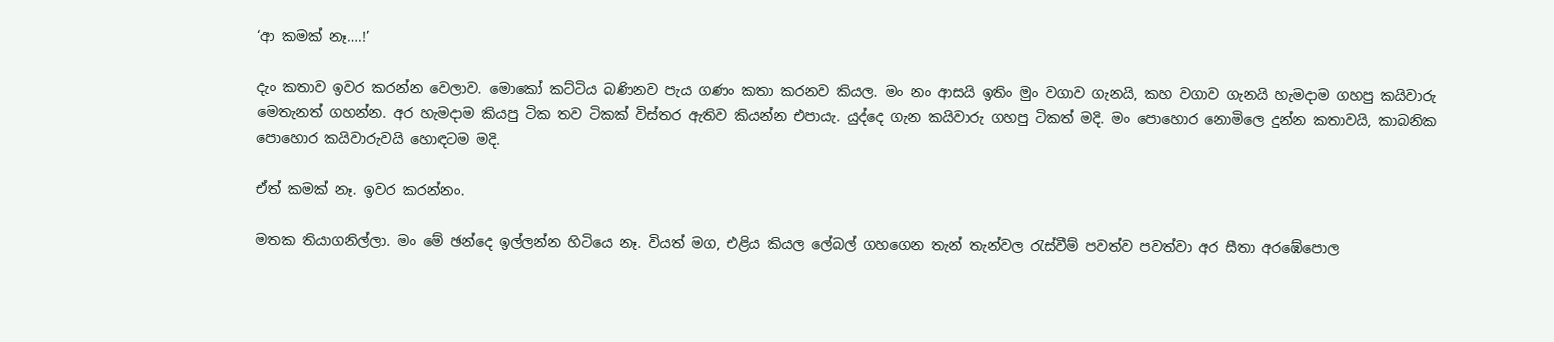‘ආ කමක් නෑ….!’

දැං කතාව ඉවර කරන්න වෙලාව. මොකෝ කට්ටිය බණිනව පැය ගණං කතා කරනව කියල. මං නං ආසයි ඉතිං මුං වගාව ගැනයි, කහ වගාව ගැනයි හැමදාම ගහපු කයිවාරු මෙතැනත් ගහන්න. අර හැමදාම කියපු ටික තව ටිකක් විස්තර ඇතිව කියන්න එපායැ. යුද්දෙ ගැන කයිවාරු ගහපු ටිකත් මදි. මං පොහොර නොමිලෙ දුන්න කතාවයි, කාබනික පොහොර කයිවාරුවයි හොඳටම මදි.

ඒත් කමක් නෑ. ඉවර කරන්නං.

මතක තියාගනිල්ලා. මං මේ ඡන්දෙ ඉල්ලන්න හිටියෙ නෑ. වියත් මග, එළිය කියල ලේබල් ගහගෙන තැන් තැන්වල රැස්වීම් පවත්ව පවත්වා අර සීතා අරඹේපොල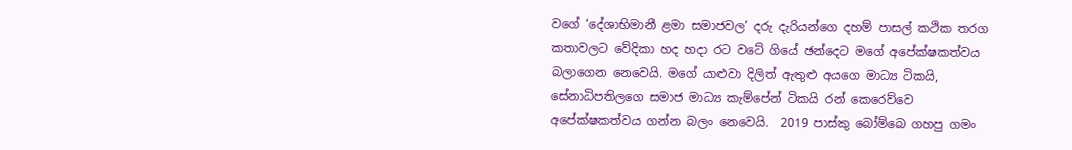වගේ ‘දේශාභිමානී ළමා සමාජවල’ දරු දැරියන්ගෙ දහම් පාසල් කථික තරග කතාවලට වේදිකා හද හදා රට වටේ ගියේ ඡන්දෙට මගේ අපේක්ෂකත්වය බලාගෙන නෙවෙයි. මගේ යාළුවා දිලිත් ඇතුළු අයගෙ මාධ්‍ය ටිකයි, සේනාධිපතිලගෙ සමාජ මාධ්‍ය කැම්පේන් ටිකයි රන් කෙරෙව්වෙ අපේක්ෂකත්වය ගන්න බලං නෙවෙයි.  2019 පාස්කු බෝම්බෙ ගහපු ගමං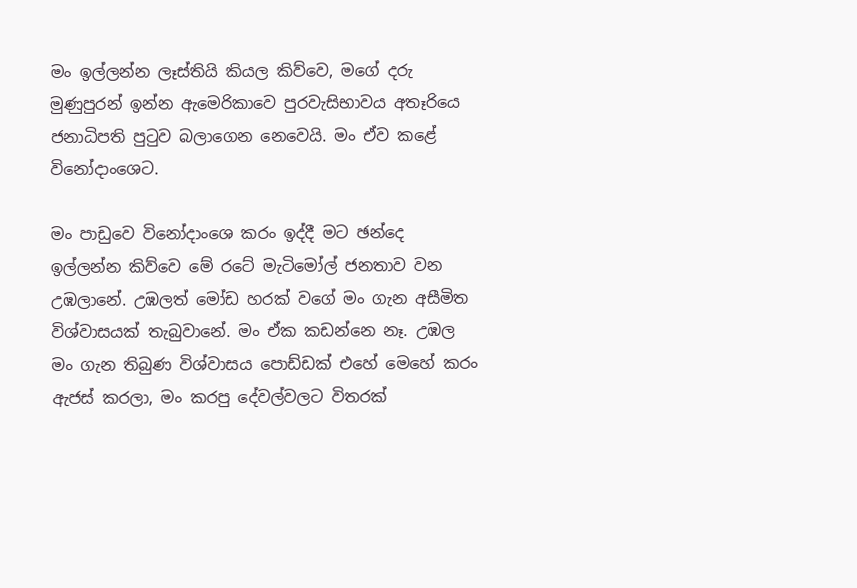මං ඉල්ලන්න ලෑස්තියි කියල කිව්වෙ, මගේ දරු මුණුපුරන් ඉන්න ඇමෙරිකාවෙ පුරවැසිභාවය අතෑරියෙ ජනාධිපති පුටුව බලාගෙන නෙවෙයි. මං ඒව කළේ විනෝදාංශෙට.

මං පාඩුවෙ විනෝදාංශෙ කරං ඉද්දී මට ඡන්දෙ ඉල්ලන්න කිව්වෙ මේ රටේ මැටිමෝල් ජනතාව වන උඹලානේ. උඹලත් මෝඩ හරක් වගේ මං ගැන අසීමිත විශ්වාසයක් තැබුවානේ. මං ඒක කඩන්නෙ නෑ. උඹල මං ගැන තිබුණ විශ්වාසය පොඩ්ඩක් එහේ මෙහේ කරං ඇජස් කරලා, මං කරපු දේවල්වලට විතරක්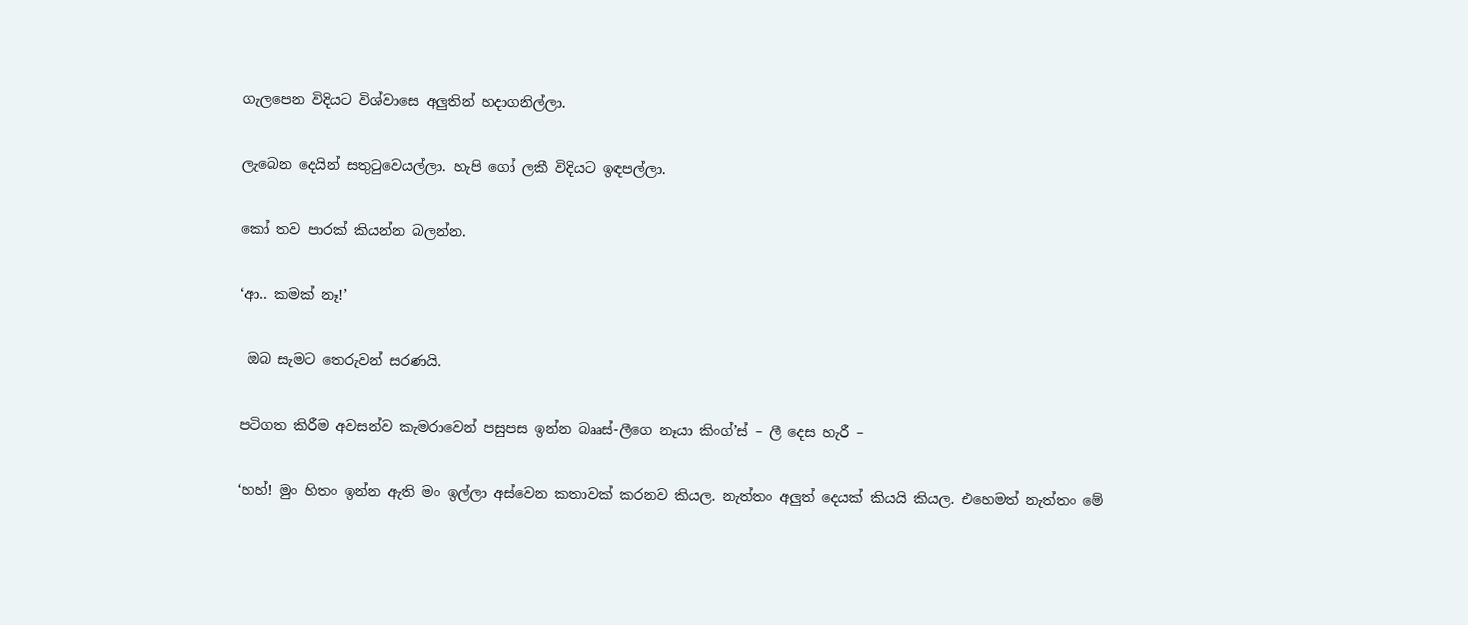ගැලපෙන විදියට විශ්වාසෙ අලුතින් හදාගනිල්ලා.

ලැබෙන දෙයින් සතුටුවෙයල්ලා. හැපි ගෝ ලකී විදියට ඉඳපල්ලා.

කෝ තව පාරක් කියන්න බලන්න.

‘ආ.. කමක් නෑ!’

 ඔබ සැමට තෙරුවන් සරණයි.

පටිගත කිරීම අවසන්ව කැමරාවෙන් පසුපස ඉන්න බෲස්-ලීගෙ නෑයා කිංග්’ස් – ලී දෙස හැරී –

‘හහ්! මුං හිතං ඉන්න ඇති මං ඉල්ලා අස්වෙන කතාවක් කරනව කියල. නැත්තං අලුත් දෙයක් කියයි කියල. එහෙමත් නැත්තං මේ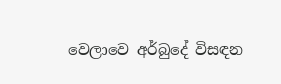වෙලාවෙ අර්බුදේ විසඳන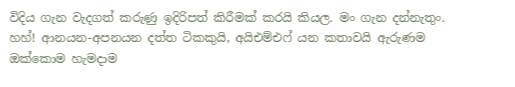විදිය ගැන වැදගත් කරුණු ඉදිරිපත් කිරීමක් කරයි කියල. මං ගැන දන්නැතුං. හහ්! ආනයන-අපනයන දත්ත ටිකකුයි, අයිඑම්එෆ් යන කතාවයි ඇරුණම ඔක්කොම හැමදාම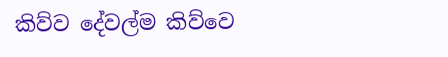කිව්ව දේවල්ම කිව්වෙ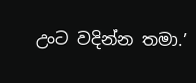උංට වදින්න තමා.’